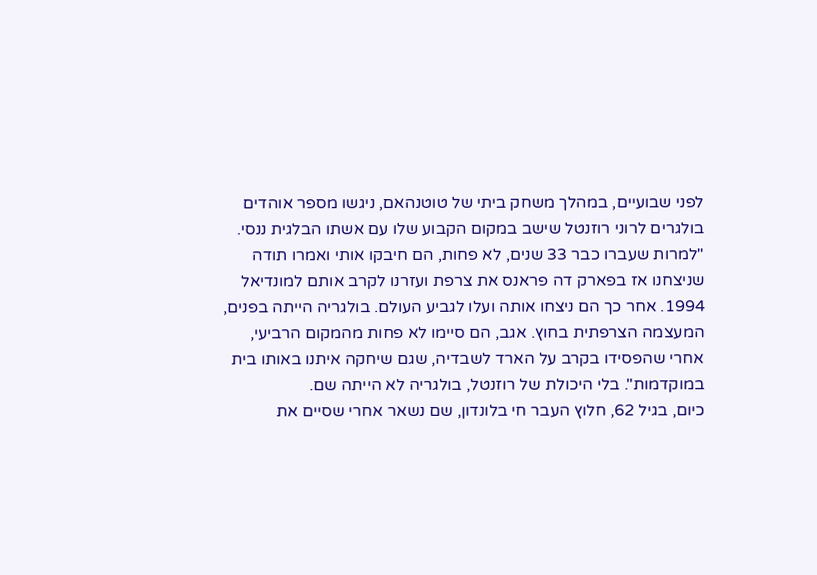לפני שבועיים, במהלך משחק ביתי של טוטנהאם, ניגשו מספר אוהדים בולגרים לרוני רוזנטל שישב במקום הקבוע שלו עם אשתו הבלגית ננסי. "למרות שעברו כבר 33 שנים, לא פחות, הם חיבקו אותי ואמרו תודה שניצחנו אז בפארק דה פראנס את צרפת ועזרנו לקרב אותם למונדיאל 1994. אחר כך הם ניצחו אותה ועלו לגביע העולם. בולגריה הייתה בפנים, המעצמה הצרפתית בחוץ. אגב, הם סיימו לא פחות מהמקום הרביעי, אחרי שהפסידו בקרב על הארד לשבדיה, שגם שיחקה איתנו באותו בית במוקדמות". בלי היכולת של רוזנטל, בולגריה לא הייתה שם.
כיום, בגיל 62, חלוץ העבר חי בלונדון, שם נשאר אחרי שסיים את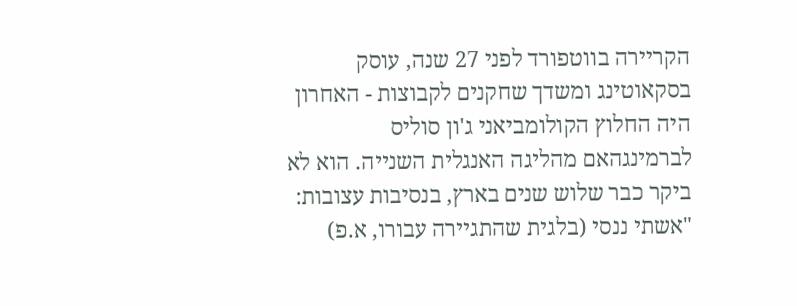הקריירה בווטפורד לפני 27 שנה, עוסק בסקאוטינג ומשדך שחקנים לקבוצות - האחרון היה החלוץ הקולומביאני ג'ון סוליס לברמינגהאם מהליגה האנגלית השנייה. הוא לא ביקר כבר שלוש שנים בארץ, בנסיבות עצובות: "אשתי ננסי (בלגית שהתגיירה עבורו, א.פ)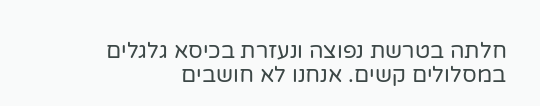חלתה בטרשת נפוצה ונעזרת בכיסא גלגלים במסלולים קשים. אנחנו לא חושבים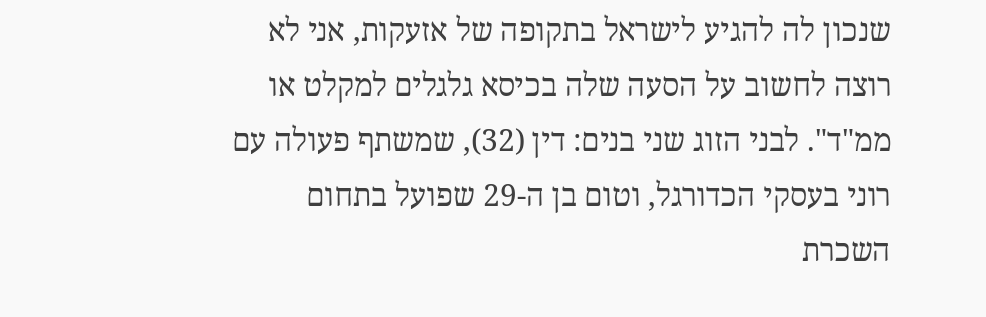שנכון לה להגיע לישראל בתקופה של אזעקות, אני לא רוצה לחשוב על הסעה שלה בכיסא גלגלים למקלט או ממ"ד". לבני הזוג שני בנים: דין (32), שמשתף פעולה עם רוני בעסקי הכדורגל, וטום בן ה-29 שפועל בתחום השכרת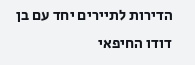הדירות לתיירים יחד עם בן דודו החיפאי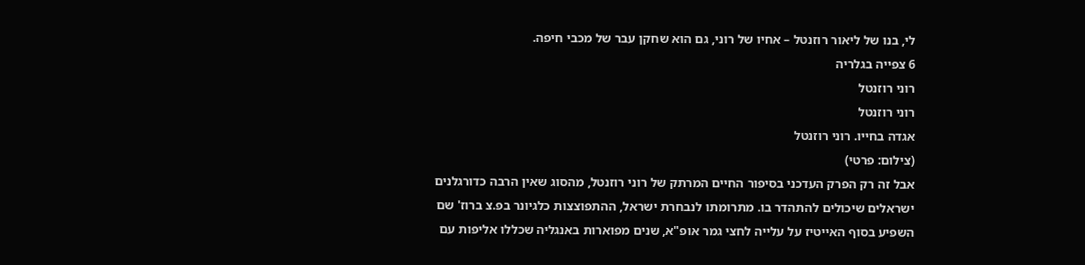לי, בנו של ליאור רוזנטל – אחיו של רוני, גם הוא שחקן עבר של מכבי חיפה.
6 צפייה בגלריה
רוני רוזנטל
רוני רוזנטל
אגדה בחייו. רוני רוזנטל
(צילום: פרטי)
אבל זה רק הפרק העדכני בסיפור החיים המרתק של רוני רוזנטל, מהסוג שאין הרבה כדורגלנים ישראלים שיכולים להתהדר בו. מתרומתו לנבחרת ישראל, ההתפוצצות כלגיונר בפ.צ ברוז' שם השפיע בסוף האייטיז על עלייה לחצי גמר אופ"א, שנים מפוארות באנגליה שכללו אליפות עם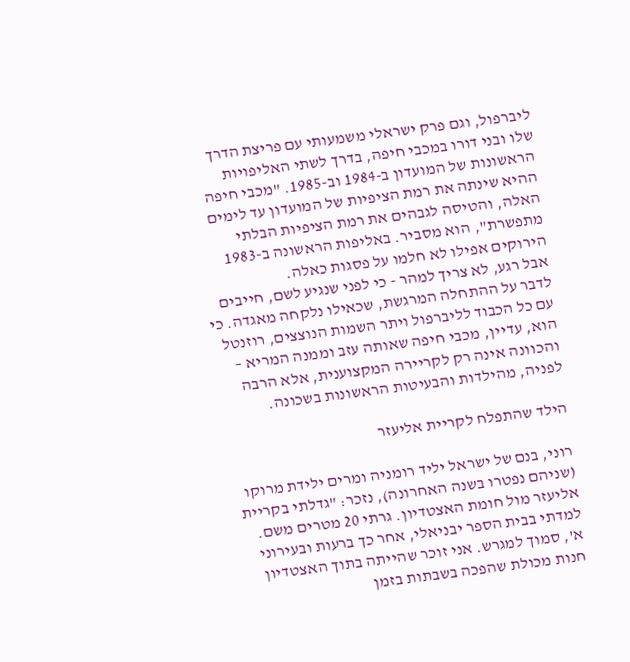ליברפול, וגם פרק ישראלי משמעותי עם פריצת הדרך שלו ובני דורו במכבי חיפה, בדרך לשתי האליפויות הראשונות של המועדון ב-1984 וב-1985. "מכבי חיפה ההיא שינתה את רמת הציפיות של המועדון עד לימים האלה, והטיסה לגבהים את רמת הציפיות הבלתי מתפשרת", הוא מסביר. באליפות הראשונה ב-1983 הירוקים אפילו לא חלמו על פסגות כאלה.
אבל רגע, לא צריך למהר - כי לפני שנגיע לשם, חייבים לדבר על ההתחלה המרגשת, שכאילו נלקחה מאגדה. כי עם כל הכבוד לליברפול ויתר השמות הנוצצים, רוזנטל הוא, עדיין, מכבי חיפה שאותה עזב וממנה המריא – והכוונה אינה רק לקריירה המקצוענית, אלא הרבה לפניה, מהילדות והבעיטות הראשונות בשכונה.

הילד שהתפלח לקריית אליעזר

רוני, בנם של ישראל יליד רומניה ומרים ילידת מרוקו (שניהם נפטרו בשנה האחרונה), נזכר: "גדלתי בקריית אליעזר מול חומת האצטדיון. גרתי 20 מטרים משם. למדתי בבית הספר יבניאלי, אחר כך ברעות ובעירוני א', סמוך למגרש. אני זוכר שהייתה בתוך האצטדיון חנות מכולת שהפכה בשבתות בזמן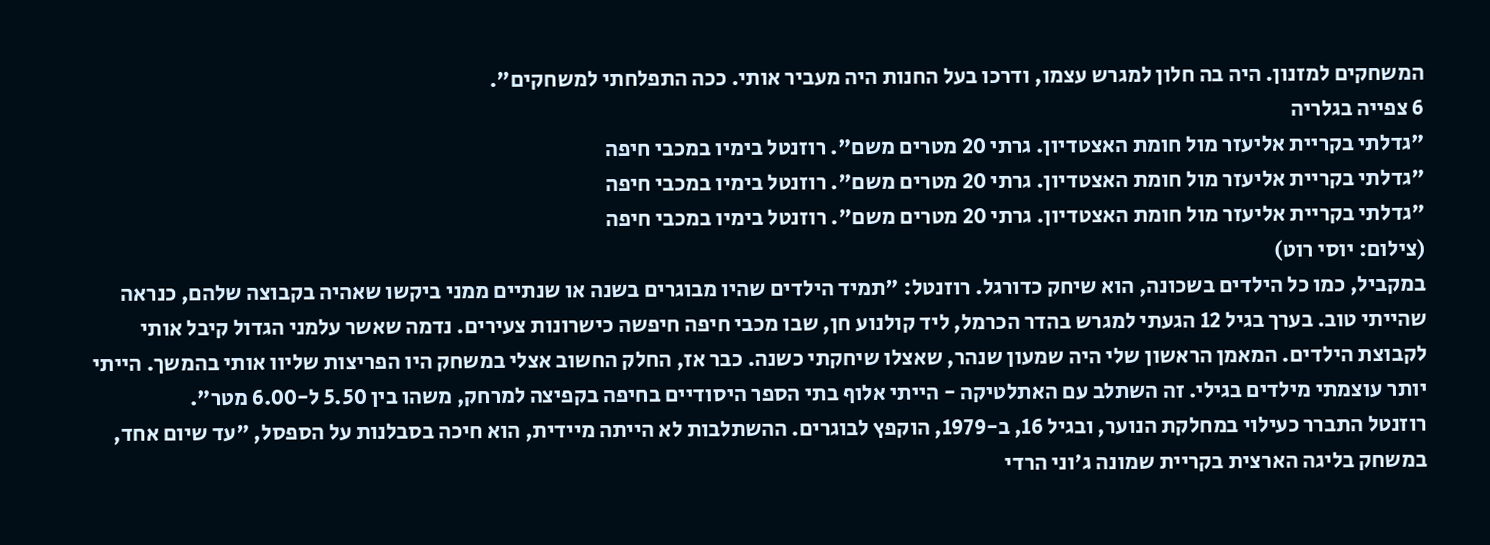המשחקים למזנון. היה בה חלון למגרש עצמו, ודרכו בעל החנות היה מעביר אותי. ככה התפלחתי למשחקים".
6 צפייה בגלריה
"גדלתי בקריית אליעזר מול חומת האצטדיון. גרתי 20 מטרים משם". רוזנטל בימיו במכבי חיפה
"גדלתי בקריית אליעזר מול חומת האצטדיון. גרתי 20 מטרים משם". רוזנטל בימיו במכבי חיפה
"גדלתי בקריית אליעזר מול חומת האצטדיון. גרתי 20 מטרים משם". רוזנטל בימיו במכבי חיפה
(צילום: יוסי רוט)
במקביל, כמו כל הילדים בשכונה, הוא שיחק כדורגל. רוזנטל: "תמיד הילדים שהיו מבוגרים בשנה או שנתיים ממני ביקשו שאהיה בקבוצה שלהם, כנראה שהייתי טוב. בערך בגיל 12 הגעתי למגרש בהדר הכרמל, ליד קולנוע חן, שבו מכבי חיפה חיפשה כישרונות צעירים. נדמה שאשר עלמני הגדול קיבל אותי לקבוצת הילדים. המאמן הראשון שלי היה שמעון שנהר, שאצלו שיחקתי כשנה. כבר אז, החלק החשוב אצלי במשחק היו הפריצות שליוו אותי בהמשך. הייתי יותר עוצמתי מילדים בגילי. זה השתלב עם האתלטיקה - הייתי אלוף בתי הספר היסודיים בחיפה בקפיצה למרחק, משהו בין 5.50 ל-6.00 מטר".
רוזנטל התברר כעילוי במחלקת הנוער, ובגיל 16, ב-1979, הוקפץ לבוגרים. ההשתלבות לא הייתה מיידית, הוא חיכה בסבלנות על הספסל, "עד שיום אחד, במשחק בליגה הארצית בקריית שמונה ג'וני הרדי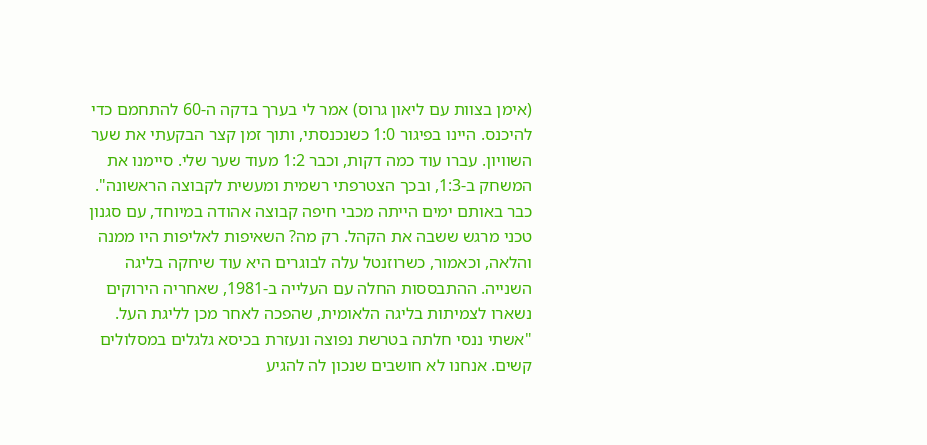(אימן בצוות עם ליאון גרוס) אמר לי בערך בדקה ה-60 להתחמם כדי להיכנס. היינו בפיגור 1:0 כשנכנסתי, ותוך זמן קצר הבקעתי את שער השוויון. עברו עוד כמה דקות, וכבר 1:2 מעוד שער שלי. סיימנו את המשחק ב-1:3, ובכך הצטרפתי רשמית ומעשית לקבוצה הראשונה".
כבר באותם ימים הייתה מכבי חיפה קבוצה אהודה במיוחד, עם סגנון טכני מרגש ששבה את הקהל. רק מה? השאיפות לאליפות היו ממנה והלאה, וכאמור, כשרוזנטל עלה לבוגרים היא עוד שיחקה בליגה השנייה. ההתבססות החלה עם העלייה ב-1981, שאחריה הירוקים נשארו לצמיתות בליגה הלאומית, שהפכה לאחר מכן לליגת העל.
"אשתי ננסי חלתה בטרשת נפוצה ונעזרת בכיסא גלגלים במסלולים קשים. אנחנו לא חושבים שנכון לה להגיע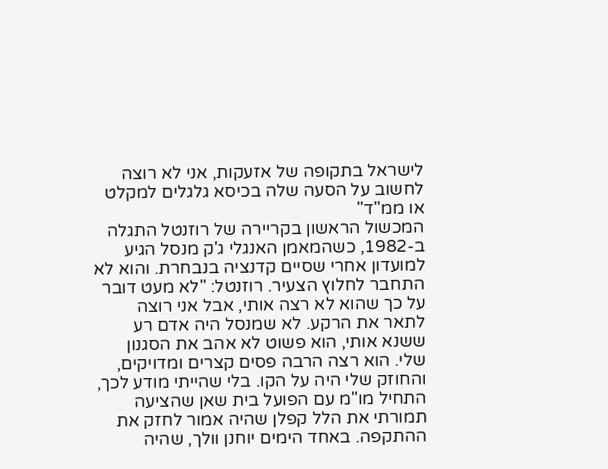לישראל בתקופה של אזעקות, אני לא רוצה לחשוב על הסעה שלה בכיסא גלגלים למקלט או ממ"ד"
המכשול הראשון בקריירה של רוזנטל התגלה ב-1982, כשהמאמן האנגלי ג'ק מנסל הגיע למועדון אחרי שסיים קדנציה בנבחרת. והוא לא התחבר לחלוץ הצעיר. רוזנטל: "לא מעט דובר על כך שהוא לא רצה אותי, אבל אני רוצה לתאר את הרקע. לא שמנסל היה אדם רע ששנא אותי, הוא פשוט לא אהב את הסגנון שלי. הוא רצה הרבה פסים קצרים ומדויקים, והחוזק שלי היה על הקו. בלי שהייתי מודע לכך, התחיל מו"מ עם הפועל בית שאן שהציעה תמורתי את הלל קפלן שהיה אמור לחזק את ההתקפה. באחד הימים יוחנן וולך, שהיה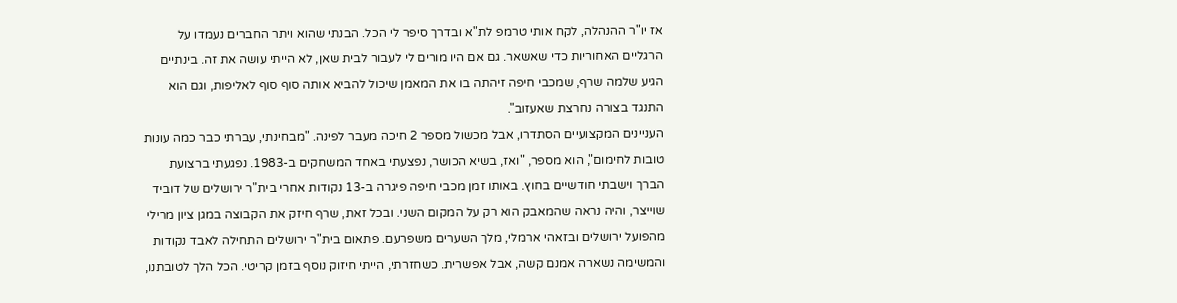אז יו"ר ההנהלה, לקח אותי טרמפ לת"א ובדרך סיפר לי הכל. הבנתי שהוא ויתר החברים נעמדו על הרגליים האחוריות כדי שאשאר. גם אם היו מורים לי לעבור לבית שאן, לא הייתי עושה את זה. בינתיים הגיע שלמה שרף, שמכבי חיפה זיהתה בו את המאמן שיכול להביא אותה סוף סוף לאליפות, וגם הוא התנגד בצורה נחרצת שאעזוב".
העניינים המקצועיים הסתדרו, אבל מכשול מספר 2 חיכה מעבר לפינה. "מבחינתי, עברתי כבר כמה עונות טובות לחימום", הוא מספר, "ואז, בשיא הכושר, נפצעתי באחד המשחקים ב-1983. נפגעתי ברצועת הברך וישבתי חודשיים בחוץ. באותו זמן מכבי חיפה פיגרה ב-13 נקודות אחרי בית"ר ירושלים של דוביד שוייצר, והיה נראה שהמאבק הוא רק על המקום השני. ובכל זאת, שרף חיזק את הקבוצה במגן ציון מרילי מהפועל ירושלים ובזאהי ארמלי, מלך השערים משפרעם. פתאום בית"ר ירושלים התחילה לאבד נקודות והמשימה נשארה אמנם קשה, אבל אפשרית. כשחזרתי, הייתי חיזוק נוסף בזמן קריטי. הכל הלך לטובתנו,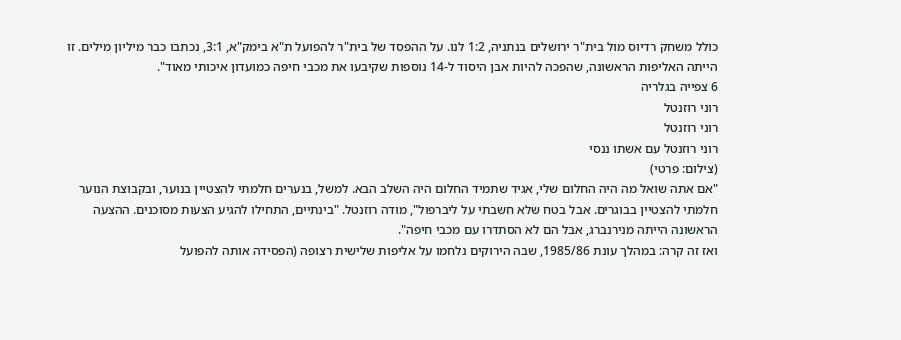כולל משחק רדיוס מול בית"ר ירושלים בנתניה, 1:2 לנו. על ההפסד של בית"ר להפועל ת"א בימק"א, 3:1, נכתבו כבר מיליון מילים. זו הייתה האליפות הראשונה, שהפכה להיות אבן היסוד ל-14 נוספות שקיבעו את מכבי חיפה כמועדון איכותי מאוד".
6 צפייה בגלריה
רוני רוזנטל
רוני רוזנטל
רוני רוזנטל עם אשתו ננסי
(צילום: פרטי)
"אם אתה שואל מה היה החלום שלי, אגיד שתמיד החלום היה השלב הבא. למשל, בנערים חלמתי להצטיין בנוער, ובקבוצת הנוער חלמתי להצטיין בבוגרים. אבל בטח שלא חשבתי על ליברפול", מודה רוזנטל. "בינתיים, התחילו להגיע הצעות מסוכנים. ההצעה הראשונה הייתה מנירנברג, אבל הם לא הסתדרו עם מכבי חיפה".
ואז זה קרה: במהלך עונת 1985/86, שבה הירוקים נלחמו על אליפות שלישית רצופה (הפסידה אותה להפועל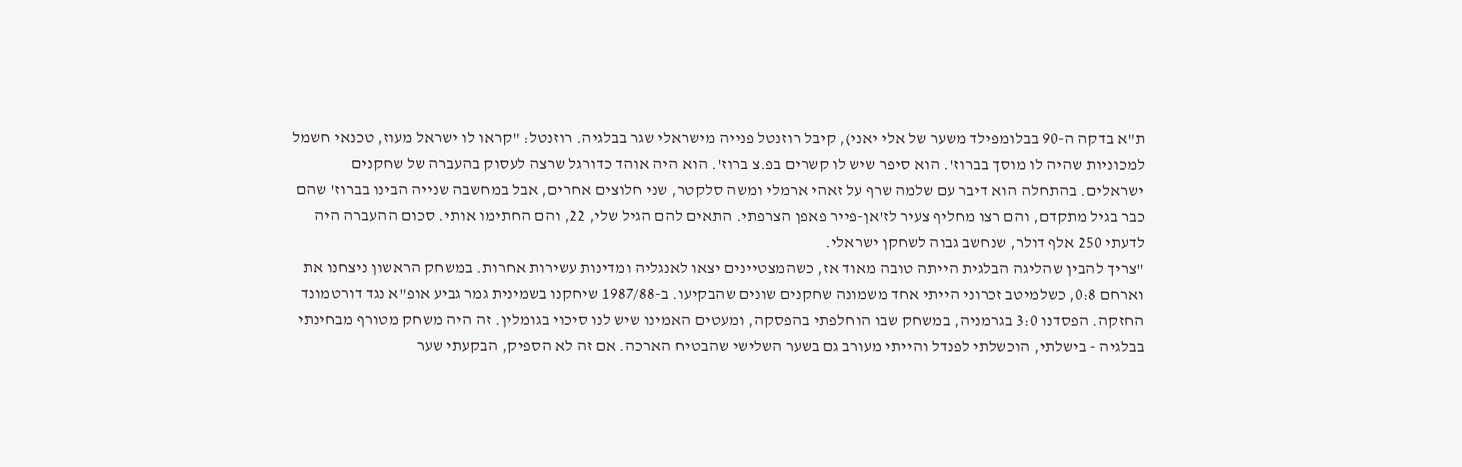ת"א בדקה ה-90 בבלומפילד משער של אלי יאני), קיבל רוזנטל פנייה מישראלי שגר בבלגיה. רוזנטל: "קראו לו ישראל מעוז, טכנאי חשמל למכוניות שהיה לו מוסך בברוז'. הוא סיפר שיש לו קשרים בפ.צ ברוז'. הוא היה אוהד כדורגל שרצה לעסוק בהעברה של שחקנים ישראלים. בהתחלה הוא דיבר עם שלמה שרף על זאהי ארמלי ומשה סלקטר, שני חלוצים אחרים, אבל במחשבה שנייה הבינו בברוז' שהם כבר בגיל מתקדם, והם רצו מחליף צעיר לז'אן-פייר פאפן הצרפתי. התאים להם הגיל שלי, 22, והם החתימו אותי. סכום ההעברה היה לדעתי 250 אלף דולר, שנחשב גבוה לשחקן ישראלי.
"צריך להבין שהליגה הבלגית הייתה טובה מאוד אז, כשהמצטיינים יצאו לאנגליה ומדינות עשירות אחרות. במשחק הראשון ניצחנו את וארחם 0:8, כשלמיטב זכרוני הייתי אחד משמונה שחקנים שונים שהבקיעו. ב-1987/88 שיחקנו בשמינית גמר גביע אופ"א נגד דורטמונד החזקה. הפסדנו 3:0 בגרמניה, במשחק שבו הוחלפתי בהפסקה, ומעטים האמינו שיש לנו סיכוי בגומלין. זה היה משחק מטורף מבחינתי בבלגיה - בישלתי, הוכשלתי לפנדל והייתי מעורב גם בשער השלישי שהבטיח הארכה. אם זה לא הספיק, הבקעתי שער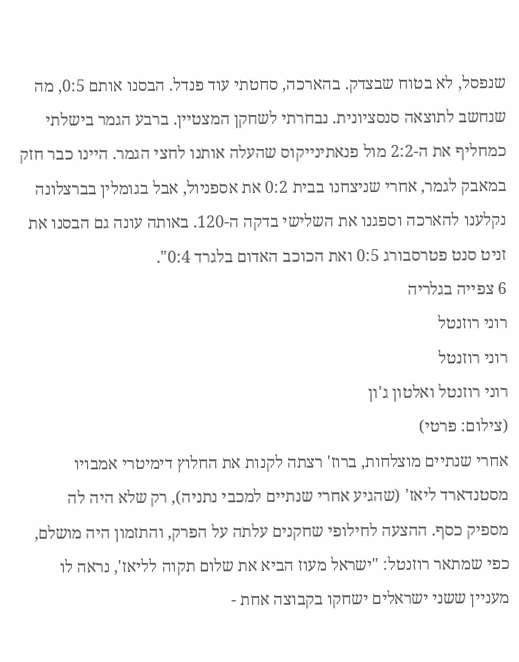שנפסל, לא בטוח שבצדק. בהארכה, סחטתי עוד פנדל. הבסנו אותם 0:5, מה שנחשב לתוצאה סנסציונית. נבחרתי לשחקן המצטיין. ברבע הגמר בישלתי כמחליף את ה-2:2 מול פנאתינייקוס שהעלה אותנו לחצי הגמר. היינו כבר חזק במאבק לגמר, אחרי שניצחנו בבית 0:2 את אספניול, אבל בגומלין בברצלונה נקלענו להארכה וספגנו את השלישי בדקה ה-120. באותה עונה גם הבסנו את זניט סנט פטרסבורג 0:5 ואת הכוכב האדום בלגרד 0:4".
6 צפייה בגלריה
רוני רוזנטל
רוני רוזנטל
רוני רוזנטל ואלטון ג'ון
(צילום: פרטי)
אחרי שנתיים מוצלחות, ברוז' רצתה לקנות את החלוץ דימיטרי אמבויו מסטנדארד ליאז' (שהגיע אחרי שנתיים למכבי נתניה), רק שלא היה לה מספיק כסף. ההצעה לחילופי שחקנים עלתה על הפרק, והתזמון היה מושלם, כפי שמתאר רוזנטל: "ישראל מעוז הביא את שלום תקוה לליאז', נראה לו מעניין ששני ישראלים ישחקו בקבוצה אחת -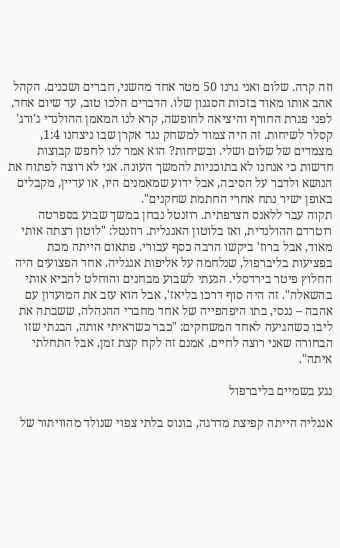וזה קרה. שלום ואני גרנו 50 מטר אחד מהשני, חברים ושכנים. הקהל אהב אותו מאוד בזכות הסגנון שלו. הדברים הלכו טוב, עד שיום אחד, לפני פגרת החורף והיציאה לחופשה, קרא לנו המאמן ההולנדי ג'ורג' קסלר לשיחות. זה היה צמוד למשחק נגד אקרן שבו ניצחנו 1:4, מצמדים של שלום ושלי. ובשיחות? הוא אמר לנו לחפש קבוצות חדשות כי אנחנו לא בתוכניות להמשך העונה. אני לא רוצה לפתוח את הנושא ולדבר על הסיבה, אבל ידוע שמאמנים היו, או עדיין, מקבלים באופן ישיר נתח אחרי החתמת שחקנים".
תקוה עבר ללאנס הצרפתית. רוזנטל נבחן במשך שבוע בספרטה רוטרדם ההולנדית, ואז בלוטון האנגלית. רוזנטל: "לוטון רצתה אותי מאוד, אבל ברוז' ביקשו הרבה כסף עבורי. פתאום הייתה מכת בפציעות בליברפול, שנלחמה על אליפות אנגליה. אחד הפצועים היה החלוץ פיטר בירדסלי. הגעתי לשבוע מבחנים והוחלט להביא אותי בהשאלה". זה היה סוף דרכו בליאז', אבל הוא עזב את המועדון עם אהבה – ננסי, בתו היפהפייה של אחד מחברי ההנהלה, ששבתה את ליבו כשהגיעה לאחד המשחקים: "כבר כשראיתי אותה, הבנתי שזו הבחורה שאני רוצה לחיים. אמנם זה לקח קצת זמן, אבל התחלתי איתה".

נגע בשמיים בליברפול

אנגליה הייתה קפיצת מדרגה, בונוס בלתי צפוי שנולד מהוויתור של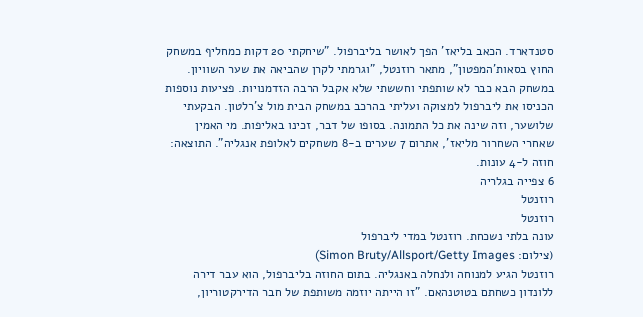סטנדארד. הכאב בליאז' הפך לאושר בליברפול. "שיחקתי 20 דקות כמחליף במשחק החוץ בסאות'המפטון", מתאר רוזנטל, "וגרמתי לקרן שהביאה את שער השוויון. במשחק הבא כבר לא שותפתי וחששתי שלא אקבל הרבה הזדמנויות. פציעות נוספות הכניסו את ליברפול למצוקה ועליתי בהרכב במשחק הבית מול צ'רלטון. הבקעתי שלושער, וזה שינה את כל התמונה. בסופו של דבר, זכינו באליפות. מי האמין שאחרי השחרור מליאז', אתרום 7 שערים ב-8 משחקים לאלופת אנגליה". התוצאה: חוזה ל-4 עונות.
6 צפייה בגלריה
רוזנטל
רוזנטל
עונה בלתי נשכחת. רוזנטל במדי ליברפול
(צילום: Simon Bruty/Allsport/Getty Images)
רוזנטל הגיע למנוחה ולנחלה באנגליה. בתום החוזה בליברפול, הוא עבר דירה ללונדון כשחתם בטוטנהאם. "זו הייתה יוזמה משותפת של חבר הדירקטוריון,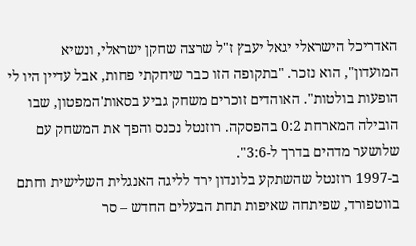האדריכל הישראלי יגאל יעבץ ז"ל שרצה שחקן ישראלי, ונשיא המועדון", הוא נזכר. "בתקופה הזו כבר שיחקתי פחות, אבל עדיין היו לי הופעות בולטות". האוהדים זוכרים משחק גביע בסאות'המפטון, שבו הובילה המארחת 0:2 בהפסקה. רוזנטל נכנס והפך את המשחק עם שלושער מדהים בדרך ל-3:6".
ב-1997 רוזנטל שהשתקע בלונדון ירד לליגה האנגלית השלישית וחתם בווטפורד, שפיתחה שאיפות תחת הבעלים החדש – סר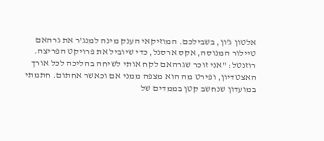אלטון ג'ון, בשבילכם. המוזיקאי הענק מינה למנג'ר את גרהאם טיילור המנוסה, אקס ארסנל, כדי שיוביל את פרויקט הפריצה. רוזנטל: "אני זוכר שגרהאם לקח אותי לשיחה בהליכה לכל אורך האצטדיון, ופירט מה הוא מצפה ממני אם וכאשר אחתום. חתמתי במועדון שנחשב קטן בממדים של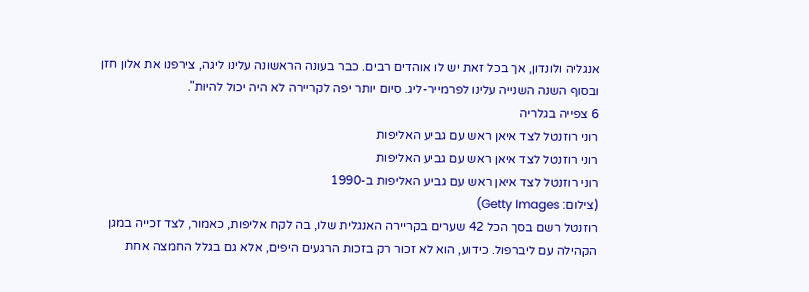אנגליה ולונדון, אך בכל זאת יש לו אוהדים רבים. כבר בעונה הראשונה עלינו ליגה, צירפנו את אלון חזן ובסוף השנה השנייה עלינו לפרמייר-ליג. סיום יותר יפה לקריירה לא היה יכול להיות".
6 צפייה בגלריה
רוני רוזנטל לצד איאן ראש עם גביע האליפות
רוני רוזנטל לצד איאן ראש עם גביע האליפות
רוני רוזנטל לצד איאן ראש עם גביע האליפות ב-1990
(צילום: Getty Images)
רוזנטל רשם בסך הכל 42 שערים בקריירה האנגלית שלו, בה לקח אליפות, כאמור, לצד זכייה במגן הקהילה עם ליברפול. כידוע, הוא לא זכור רק בזכות הרגעים היפים, אלא גם בגלל החמצה אחת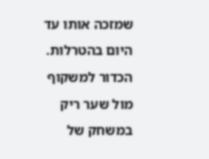שמזכה אותו עד היום בהטרלות. הכדור למשקוף מול שער ריק במשחק של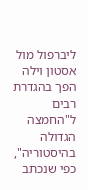ליברפול מול אסטון וילה הפך בהגדרת רבים ל"החמצה הגדולה בהיסטוריה", כפי שנכתב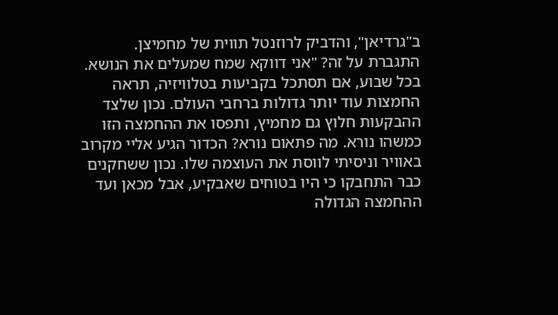ב"גרדיאן", והדביק לרוזנטל תווית של מחמיצן.
התגברת על זה? "אני דווקא שמח שמעלים את הנושא. בכל שבוע, אם תסתכל בקביעות בטלוויזיה, תראה החמצות עוד יותר גדולות ברחבי העולם. נכון שלצד ההבקעות חלוץ גם מחמיץ, ותפסו את ההחמצה הזו כמשהו נורא. מה פתאום נורא? הכדור הגיע אליי מקרוב באוויר וניסיתי לווסת את העוצמה שלו. נכון ששחקנים כבר התחבקו כי היו בטוחים שאבקיע, אבל מכאן ועד ההחמצה הגדולה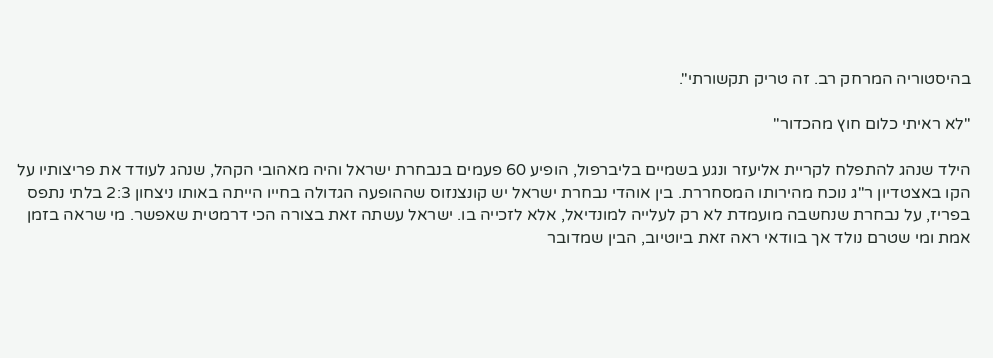בהיסטוריה המרחק רב. זה טריק תקשורתי".

"לא ראיתי כלום חוץ מהכדור"

הילד שנהג להתפלח לקריית אליעזר ונגע בשמיים בליברפול, הופיע 60 פעמים בנבחרת ישראל והיה מאהובי הקהל, שנהג לעודד את פריצותיו על הקו באצטדיון ר"ג נוכח מהירותו המסחררת. בין אוהדי נבחרת ישראל יש קונצנזוס שההופעה הגדולה בחייו הייתה באותו ניצחון 2:3 בלתי נתפס בפריז, על נבחרת שנחשבה מועמדת לא רק לעלייה למונדיאל, אלא לזכייה בו. ישראל עשתה זאת בצורה הכי דרמטית שאפשר. מי שראה בזמן אמת ומי שטרם נולד אך בוודאי ראה זאת ביוטיוב, הבין שמדובר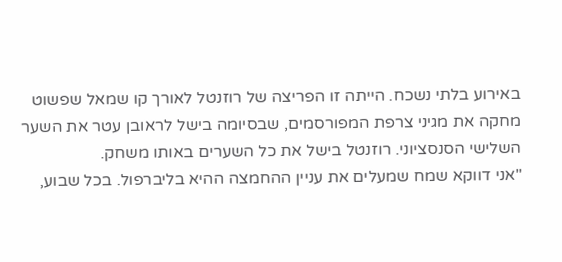באירוע בלתי נשכח. הייתה זו הפריצה של רוזנטל לאורך קו שמאל שפשוט מחקה את מגיני צרפת המפורסמים, שבסיומה בישל לראובן עטר את השער השלישי הסנסציוני. רוזנטל בישל את כל השערים באותו משחק.
"אני דווקא שמח שמעלים את עניין ההחמצה ההיא בליברפול. בכל שבוע,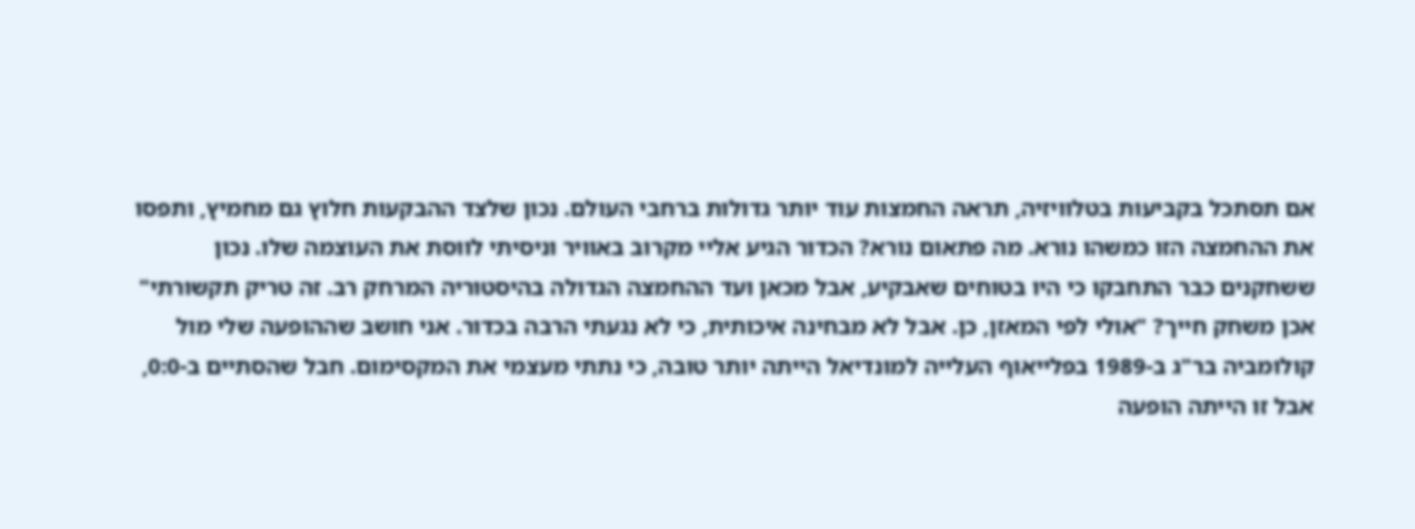אם תסתכל בקביעות בטלוויזיה, תראה החמצות עוד יותר גדולות ברחבי העולם. נכון שלצד ההבקעות חלוץ גם מחמיץ, ותפסו את ההחמצה הזו כמשהו נורא. מה פתאום נורא? הכדור הגיע אליי מקרוב באוויר וניסיתי לווסת את העוצמה שלו. נכון ששחקנים כבר התחבקו כי היו בטוחים שאבקיע, אבל מכאן ועד ההחמצה הגדולה בהיסטוריה המרחק רב. זה טריק תקשורתי"
אכן משחק חייך? "אולי לפי המאזן, כן. אבל לא מבחינה איכותית, כי לא נגעתי הרבה בכדור. אני חושב שההופעה שלי מול קולומביה בר"ג ב-1989 בפלייאוף העלייה למונדיאל הייתה יותר טובה, כי נתתי מעצמי את המקסימום. חבל שהסתיים ב-0:0, אבל זו הייתה הופעה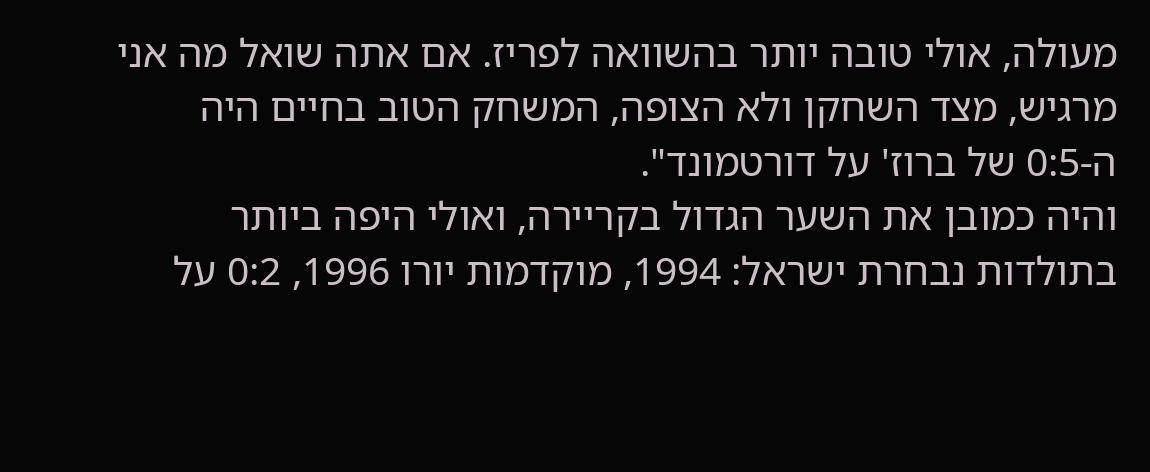מעולה, אולי טובה יותר בהשוואה לפריז. אם אתה שואל מה אני מרגיש, מצד השחקן ולא הצופה, המשחק הטוב בחיים היה ה-0:5 של ברוז' על דורטמונד".
והיה כמובן את השער הגדול בקריירה, ואולי היפה ביותר בתולדות נבחרת ישראל: 1994, מוקדמות יורו 1996, 0:2 על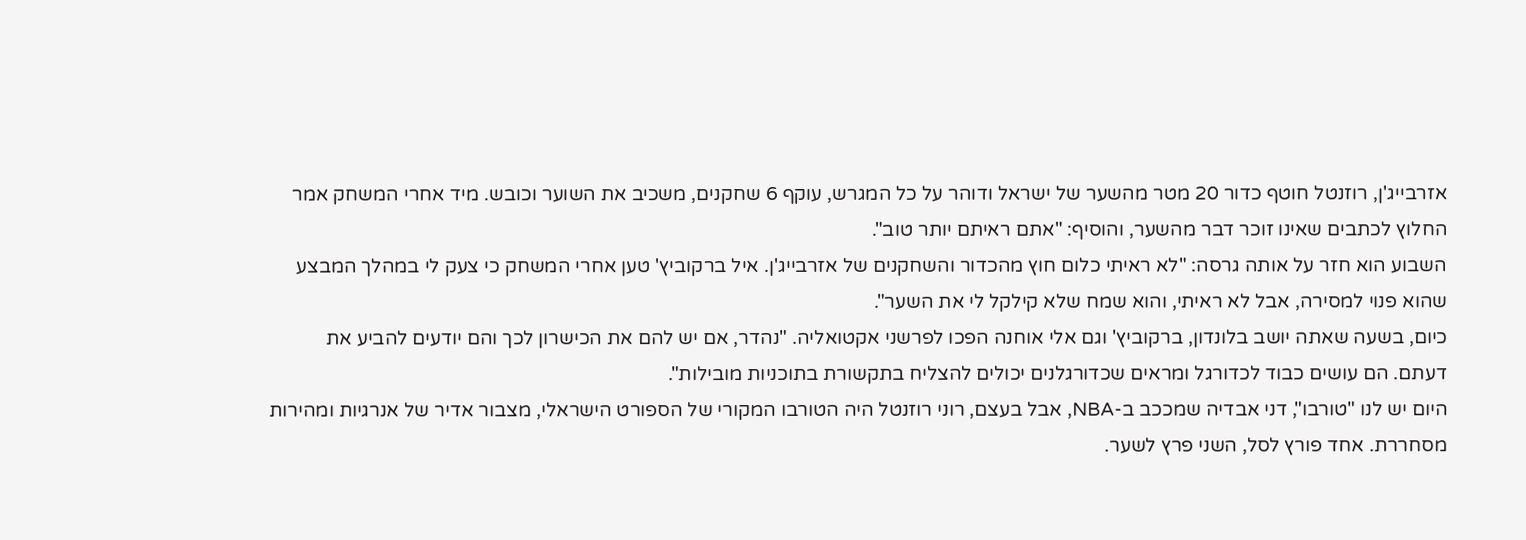אזרבייג'ן, רוזנטל חוטף כדור 20 מטר מהשער של ישראל ודוהר על כל המגרש, עוקף 6 שחקנים, משכיב את השוער וכובש. מיד אחרי המשחק אמר החלוץ לכתבים שאינו זוכר דבר מהשער, והוסיף: "אתם ראיתם יותר טוב".
השבוע הוא חזר על אותה גרסה: "לא ראיתי כלום חוץ מהכדור והשחקנים של אזרבייג'ן. איל ברקוביץ' טען אחרי המשחק כי צעק לי במהלך המבצע שהוא פנוי למסירה, אבל לא ראיתי, והוא שמח שלא קילקל לי את השער".
כיום, בשעה שאתה יושב בלונדון, ברקוביץ' וגם אלי אוחנה הפכו לפרשני אקטואליה. "נהדר, אם יש להם את הכישרון לכך והם יודעים להביע את דעתם. הם עושים כבוד לכדורגל ומראים שכדורגלנים יכולים להצליח בתקשורת בתוכניות מובילות".
היום יש לנו "טורבו", דני אבדיה שמככב ב-NBA, אבל בעצם, רוני רוזנטל היה הטורבו המקורי של הספורט הישראלי, מצבור אדיר של אנרגיות ומהירות מסחררת. אחד פורץ לסל, השני פרץ לשער.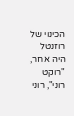הכינוי של רוזנטל היה אחר, "רוקט רוני", רוני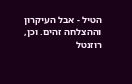הטיל - אבל העיקרון וההצלחה זהים. וכן, רוזנטל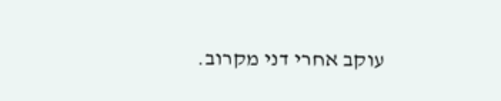עוקב אחרי דני מקרוב.